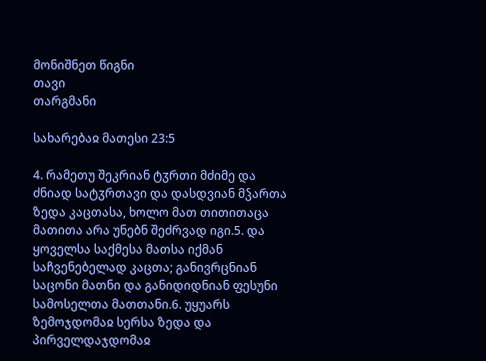მონიშნეთ წიგნი
თავი
თარგმანი

სახარებაჲ მათესი 23:5

4. რამეთუ შეკრიან ტჳრთი მძიმე და ძნიად სატჳრთავი და დასდვიან მჴართა ზედა კაცთასა, ხოლო მათ თითითაცა მათითა არა უნებნ შეძრვად იგი.5. და ყოველსა საქმესა მათსა იქმან საჩვენებელად კაცთა; განივრცნიან საცონი მათნი და განიდიდნიან ფესუნი სამოსელთა მათთანი.6. უყუარს ზემოჯდომაჲ სერსა ზედა და პირველდაჯდომაჲ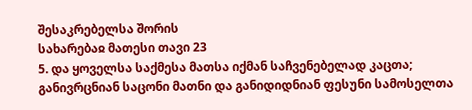შესაკრებელსა შორის
სახარებაჲ მათესი თავი 23
5. და ყოველსა საქმესა მათსა იქმან საჩვენებელად კაცთა; განივრცნიან საცონი მათნი და განიდიდნიან ფესუნი სამოსელთა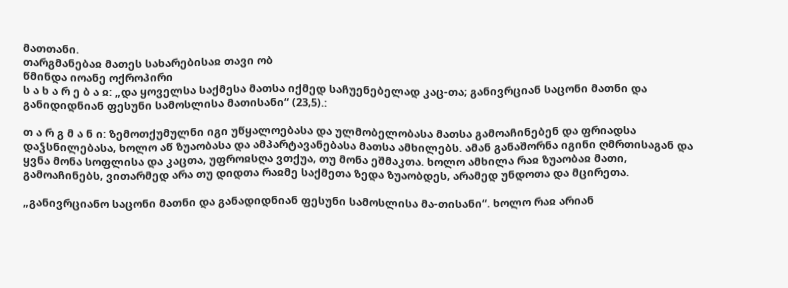მათთანი.
თარგმანებაჲ მათეს სახარებისაჲ თავი ობ
წმინდა იოანე ოქროპირი
ს ა ხ ა რ ე ბ ა ჲ: „და ყოველსა საქმესა მათსა იქმედ საჩუენებელად კაც-თა; განივრციან საცონი მათნი და განიდიდნიან ფესუნი სამოსლისა მათისანი“ (23,5).:

თ ა რ გ მ ა ნ ი: ზემოთქუმულნი იგი უწყალოებასა და ულმობელობასა მათსა გამოაჩინებენ და ფრიადსა დაჴსნილებასა, ხოლო აწ ზუაობასა და ამპარტავანებასა მათსა ამხილებს. ამან განაშორნა იგინი ღმრთისაგან და ყვნა მონა სოფლისა და კაცთა, უფროჲსღა ვთქუა, თუ მონა ეშმაკთა. ხოლო ამხილა რაჲ ზუაობაჲ მათი, გამოაჩინებს, ვითარმედ არა თუ დიდთა რაჲმე საქმეთა ზედა ზუაობდეს, არამედ უნდოთა და მცირეთა.

„განივრციანო საცონი მათნი და განადიდნიან ფესუნი სამოსლისა მა-თისანი“. ხოლო რაჲ არიან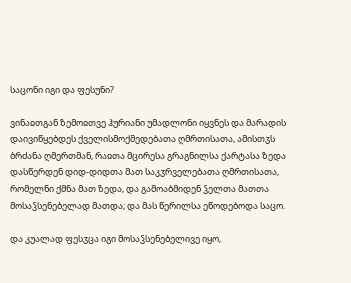საცონი იგი და ფესუნი?

ვინაჲთგან ზემოჲთვე ჰურიანი უმადლონი იყვნეს და მარადის დაივიწყებდეს ქველისმოქმედებათა ღმრთისათა, ამისთჳს ბრძანა ღმერთმან, რაჲთა მცირესა გრაგნილსა ქარტასა ზედა დასწერდენ დიდ-დიდთა მათ საკჳრველებათა ღმრთისათა, რომელნი ქმნა მათ ზედა, და გამოაბმიდენ ჴელთა მათთა მოსაჴსენებელად მათდა; და მას წერილსა ეწოდებოდა საცო.

და კუალად ფესჳცა იგი მოსაჴსენებელივე იყო,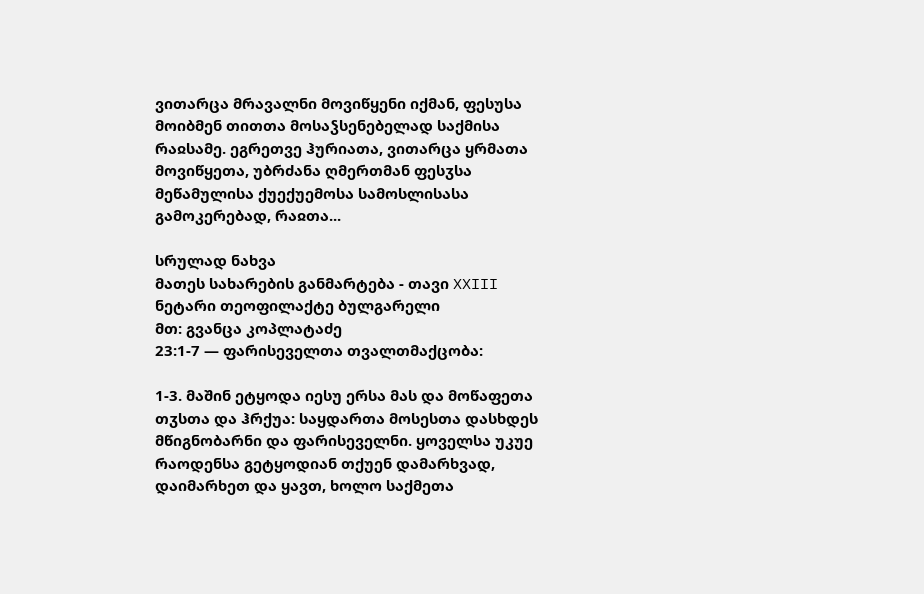ვითარცა მრავალნი მოვიწყენი იქმან, ფესუსა მოიბმენ თითთა მოსაჴსენებელად საქმისა რაჲსამე. ეგრეთვე ჰურიათა, ვითარცა ყრმათა მოვიწყეთა, უბრძანა ღმერთმან ფესჳსა მეწამულისა ქუექუემოსა სამოსლისასა გამოკერებად, რაჲთა...

სრულად ნახვა
მათეს სახარების განმარტება - თავი XXIII
ნეტარი თეოფილაქტე ბულგარელი
მთ: გვანცა კოპლატაძე
23:1-7 — ფარისეველთა თვალთმაქცობა:

1-3. მაშინ ეტყოდა იესუ ერსა მას და მოწაფეთა თჳსთა და ჰრქუა: საყდართა მოსესთა დასხდეს მწიგნობარნი და ფარისეველნი. ყოველსა უკუე რაოდენსა გეტყოდიან თქუენ დამარხვად, დაიმარხეთ და ყავთ, ხოლო საქმეთა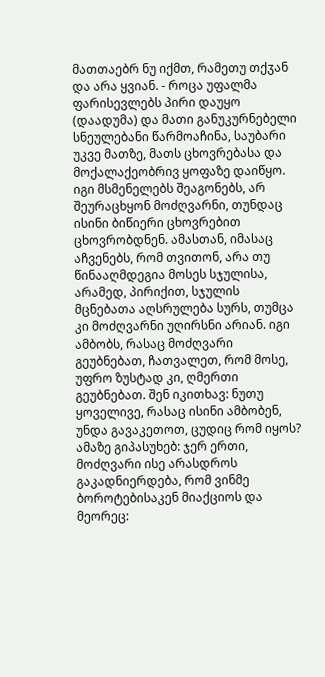მათთაებრ ნუ იქმთ, რამეთუ თქჳან და არა ყვიან. - როცა უფალმა ფარისევლებს პირი დაუყო (დაადუმა) და მათი განუკურნებელი სნეულებანი წარმოაჩინა, საუბარი უკვე მათზე, მათს ცხოვრებასა და მოქალაქეობრივ ყოფაზე დაიწყო. იგი მსმენელებს შეაგონებს, არ შეურაცხყონ მოძღვარნი, თუნდაც ისინი ბიწიერი ცხოვრებით ცხოვრობდნენ. ამასთან, იმასაც აჩვენებს, რომ თვითონ, არა თუ წინააღმდეგია მოსეს სჯულისა, არამედ, პირიქით, სჯულის მცნებათა აღსრულება სურს, თუმცა კი მოძღვარნი უღირსნი არიან. იგი ამბობს, რასაც მოძღვარი გეუბნებათ, ჩათვალეთ, რომ მოსე, უფრო ზუსტად კი, ღმერთი გეუბნებათ. შენ იკითხავ: ნუთუ ყოველივე, რასაც ისინი ამბობენ, უნდა გავაკეთოთ, ცუდიც რომ იყოს? ამაზე გიპასუხებ: ჯერ ერთი, მოძღვარი ისე არასდროს გაკადნიერდება, რომ ვინმე ბოროტებისაკენ მიაქციოს და მეორეც: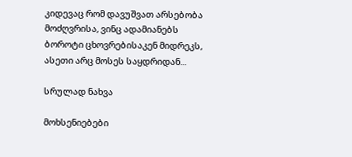კიდევაც რომ დავუშვათ არსებობა მოძღვრისა, ვინც ადამიანებს ბოროტი ცხოვრებისაკენ მიდრეკს, ასეთი არც მოსეს საყდრიდან...

სრულად ნახვა

მოხსენიებები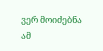ვერ მოიძებნა ამ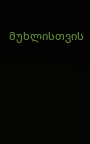მუხლისთვის